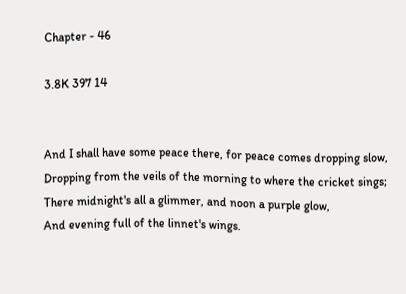Chapter - 46

3.8K 397 14


And I shall have some peace there, for peace comes dropping slow,
Dropping from the veils of the morning to where the cricket sings;
There midnight's all a glimmer, and noon a purple glow,
And evening full of the linnet's wings.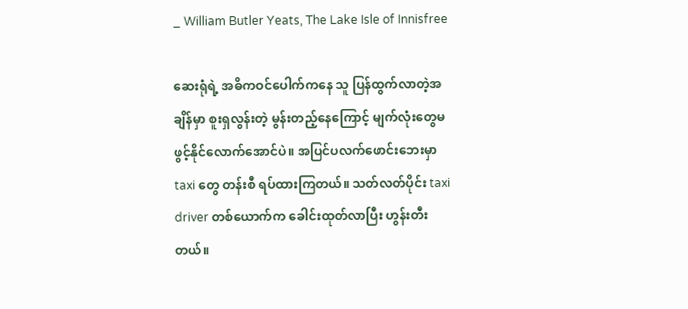_ William Butler Yeats, The Lake Isle of Innisfree

ဆေးရုံရဲ့ အဓိကဝင်ပေါက်ကနေ သူ ပြန်ထွက်လာတဲ့အချိန်မှာ စူးရှလွန်းတဲ့ မွန်းတည့်နေကြောင့် မျက်လုံးတွေမဖွင့်နိုင်လောက်အောင်ပဲ။ အပြင်ပလက်ဖောင်းဘေးမှာ taxi တွေ တန်းစီ ရပ်ထားကြတယ်။ သတ်လတ်ပိုင်း taxi driver တစ်ယောက်က ခေါင်းထုတ်လာပြီး ဟွန်းတီးတယ်။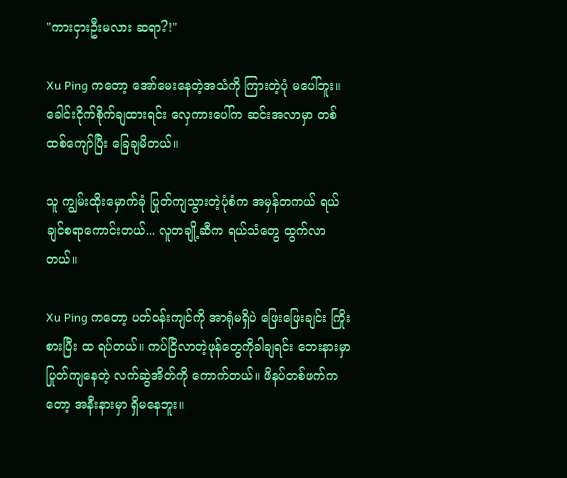"ကားငှားဦးမလား ဆရာ?!"

Xu Ping ကတော့ အော်မေးနေတဲ့အသံကို ကြားတဲ့ပုံ မပေါ်ဘူး။ ခေါင်းငိုက်စိုက်ချထားရင်း လှေကားပေါ်က ဆင်းအလာမှာ တစ်ထစ်ကျော်ပြီး ခြေချမိတယ်။

သူ ကျွမ်းထိုးမှောက်ခုံ ပြုတ်ကျသွားတဲ့ပုံစံက အမှန်တကယ် ရယ်ချင်စရာကောင်းတယ်... လူတချို့ဆီက ရယ်သံတွေ ထွက်လာတယ်။

Xu Ping ကတော့ ပတ်ဝန်းကျင်ကို အာရုံမရှိပဲ ဖြေးဖြေးချင်း ကြိုးစားပြီး ထ ရပ်တယ်။ ကပ်ငြိလာတဲ့ဖုန်တွေကိုခါချရင်း ဘေးနားမှာ ပြုတ်ကျနေတဲ့ လက်ဆွဲအိတ်ကို ကောက်တယ်။ ဖိနပ်တစ်ဖက်ကတော့ အနီးနားမှာ ရှိမနေဘူး။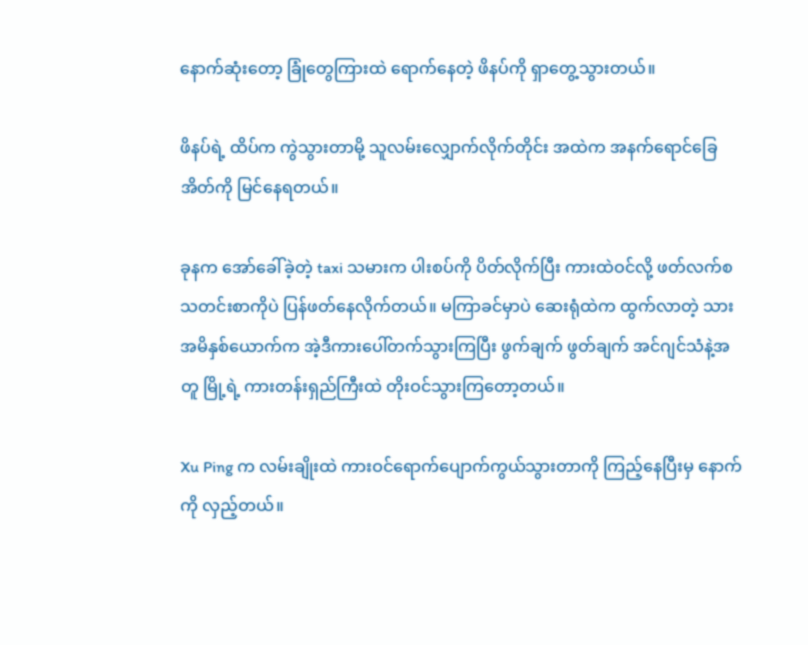နောက်ဆုံးတော့ ခြုံတွေကြားထဲ ရောက်နေတဲ့ ဖိနပ်ကို ရှာတွေ့သွားတယ်။

ဖိနပ်ရဲ့ ထိပ်က ကွဲသွားတာမို့ သူလမ်းလျှောက်လိုက်တိုင်း အထဲက အနက်ရောင်ခြေအိတ်ကို မြင်နေရတယ်။

ခုနက အော်ခေါ်ခဲ့တဲ့ taxi သမားက ပါးစပ်ကို ပိတ်လိုက်ပြီး ကားထဲဝင်လို့ ဖတ်လက်စသတင်းစာကိုပဲ ပြန်ဖတ်နေလိုက်တယ်။ မကြာခင်မှာပဲ ဆေးရုံထဲက ထွက်လာတဲ့ သားအမိနှစ်ယောက်က အဲ့ဒီကားပေါ်တက်သွားကြပြီး ဖွက်ချက် ဖွတ်ချက် အင်ဂျင်သံနဲ့အတူ မြို့ရဲ့ ကားတန်းရှည်ကြီးထဲ တိုးဝင်သွားကြတော့တယ်။

Xu Ping က လမ်းချိုးထဲ ကားဝင်ရောက်ပျောက်ကွယ်သွားတာကို ကြည့်နေပြီးမှ နောက်ကို လှည့်တယ်။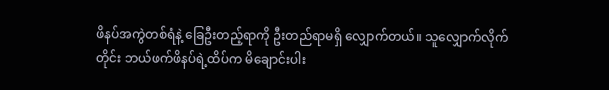ဖိနပ်အကွဲတစ်ရံနဲ့ ခြေဦးတည့်ရာကို ဦးတည်ရာမရှိ လျှောက်တယ်။ သူလျှောက်လိုက်တိုင်း ဘယ်ဖက်ဖိနပ်ရဲ့ထိပ်က မိချောင်းပါး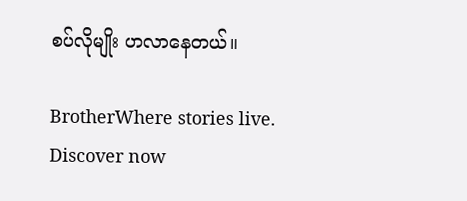စပ်လိုမျိုး ဟလာနေတယ်။

BrotherWhere stories live. Discover now